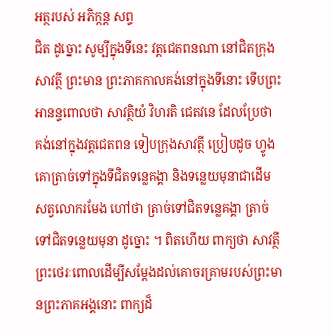អត្ថរបស់ អភិក្កន្ត សព្ទ
ជិត ដូច្នោះ សូម្បីក្នុងទីនេះ វត្តជេតពនណា នៅជិតក្រុងសាវត្ថី ព្រះមាន ព្រះភាគកាលគង់នៅក្នុងទីនោះ ទើបព្រះអានន្ទពោលថា សាវត្ថិយំ វិហរតិ ជេតវនេ ដែលប្រែថា គង់នៅក្នុងវត្តជេតពន ទៀបក្រុងសាវត្ថី ប្រៀបដូច ហ្វូងគោត្រាច់ទៅក្នុងទីជិតទន្លេគង្គា និងទន្លេយមុនាជាដើម សត្វលោករមែង ហៅថា ត្រាច់ទៅជិតទន្លេគង្គា ត្រាច់ទៅជិតទន្លេយមុនា ដូច្នោះ ។ ពិតហើយ ពាក្យថា សាវត្ថី ព្រះថេរៈពោលដើម្បីសម្តែងដល់គោចរគ្រាមរបស់ព្រះមានព្រះភាគអង្គនោះ ពាក្យដ៏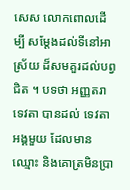សេស លោកពោលដើម្បី សម្តែងដល់ទីនៅអាស្រ័យ ដ៏សមគួរដល់បព្វជិត ។ បទថា អញ្ញតរា ទេវតា បានដល់ ទេវតាអង្គមួយ ដែលមានឈ្មោះ និងគោត្រមិនប្រា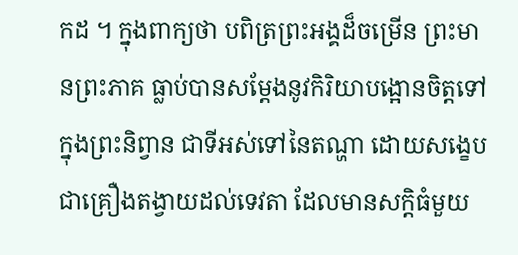កដ ។ ក្នុងពាក្យថា បពិត្រព្រះអង្គដ៏ចម្រើន ព្រះមានព្រះភាគ ធ្លាប់បានសម្តែងនូវកិរិយាបង្អោនចិត្តទៅក្នុងព្រះនិព្វាន ជាទីអស់ទៅនៃតណ្ហា ដោយសង្ខេប ជាគ្រឿងតង្វាយដល់ទេវតា ដែលមានសក្តិធំមួយ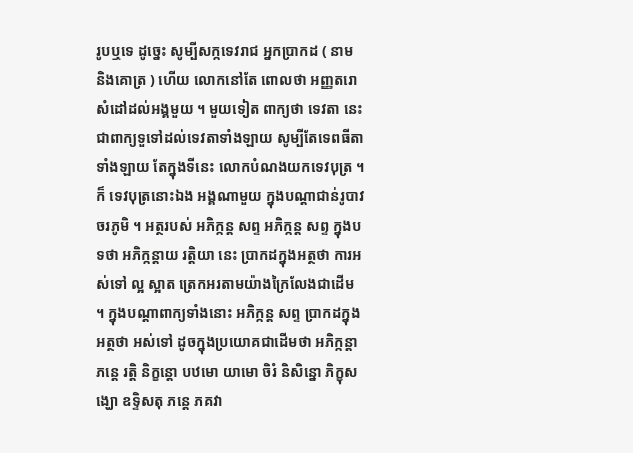រូបឬទេ ដូច្នេះ សូម្បីសក្កទេវរាជ អ្នកប្រាកដ ( នាម និងគោត្រ ) ហើយ លោកនៅតែ ពោលថា អញ្ញតរោ សំដៅដល់អង្គមួយ ។ មួយទៀត ពាក្យថា ទេវតា នេះ ជាពាក្យទួទៅដល់ទេវតាទាំងឡាយ សូម្បីតែទេពធីតាទាំងឡាយ តែក្នុងទីនេះ លោកបំណងយកទេវបុត្រ ។ ក៏ ទេវបុត្រនោះឯង អង្គណាមួយ ក្នុងបណ្តាជាន់រូបាវចរភូមិ ។ អត្ថរបស់ អភិក្កន្ត សព្ទ អភិក្កន្ត សព្ទ ក្នុងបទថា អភិក្កន្តាយ រត្តិយា នេះ ប្រាកដក្នុងអត្ថថា ការអស់ទៅ ល្អ ស្អាត ត្រេកអរតាមយ៉ាងក្រៃលែងជាដើម ។ ក្នុងបណ្តាពាក្យទាំងនោះ អភិក្កន្ត សព្ទ ប្រាកដក្នុងអត្ថថា អស់ទៅ ដូចក្នុងប្រយោគជាដើមថា អភិក្កន្តា ភន្តេ រត្តិ និក្ខន្តោ បឋមោ យាមោ ចិរំ និសិន្នោ ភិក្ខុសង្ឃោ ឧទ្ទិសតុ ភន្តេ ភគវា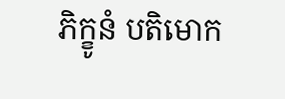ភិក្ខូនំ បតិមោក